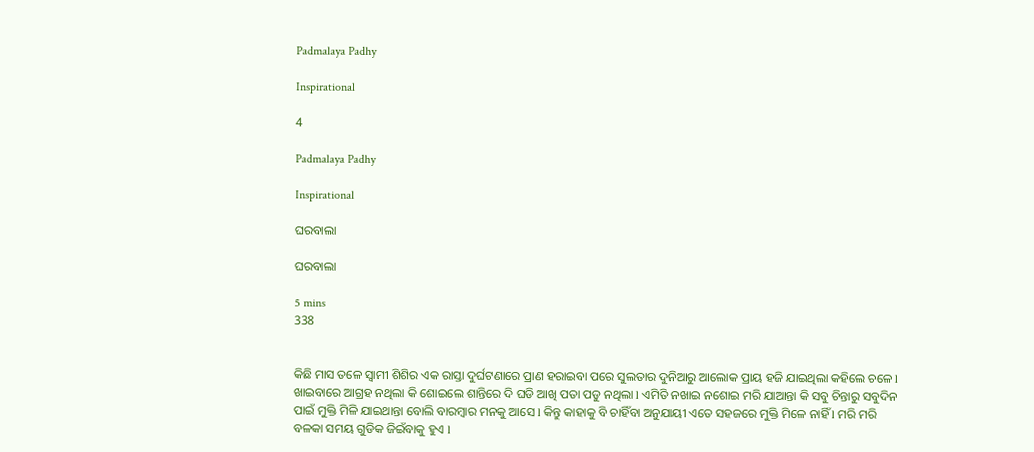Padmalaya Padhy

Inspirational

4

Padmalaya Padhy

Inspirational

ଘରବାଲା

ଘରବାଲା

5 mins
338


କିଛି ମାସ ତଳେ ସ୍ୱାମୀ ଶିଶିର ଏକ ରାସ୍ତା ଦୁର୍ଘଟଣାରେ ପ୍ରାଣ ହରାଇବା ପରେ ସୁଲତାର ଦୁନିଆରୁ ଆଲୋକ ପ୍ରାୟ ହଜି ଯାଇଥିଲା କହିଲେ ଚଳେ l ଖାଇବାରେ ଆଗ୍ରହ ନଥିଲା କି ଶୋଇଲେ ଶାନ୍ତିରେ ଦି ଘଡି ଆଖି ପତା ପଡୁ ନଥିଲା l ଏମିତି ନଖାଇ ନଶୋଇ ମରି ଯାଆନ୍ତା କି ସବୁ ଚିନ୍ତାରୁ ସବୁଦିନ ପାଇଁ ମୁକ୍ତି ମିଳି ଯାଇଥାନ୍ତା ବୋଲି ବାରମ୍ବାର ମନକୁ ଆସେ l କିନ୍ତୁ କାହାକୁ ବି ଚାହିଁବା ଅନୁଯାୟୀ ଏତେ ସହଜରେ ମୁକ୍ତି ମିଳେ ନାହିଁ l ମରି ମରି ବଳକା ସମୟ ଗୁଡିକ ଜିଇଁବାକୁ ହୁଏ l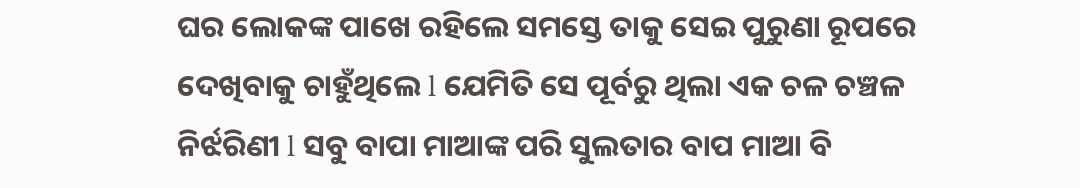ଘର ଲୋକଙ୍କ ପାଖେ ରହିଲେ ସମସ୍ତେ ତାକୁ ସେଇ ପୁରୁଣା ରୂପରେ ଦେଖିବାକୁ ଚାହୁଁଥିଲେ l ଯେମିତି ସେ ପୂର୍ବରୁ ଥିଲା ଏକ ଚଳ ଚଞ୍ଚଳ ନିର୍ଝରିଣୀ l ସବୁ ବାପା ମାଆଙ୍କ ପରି ସୁଲତାର ବାପ ମାଆ ବି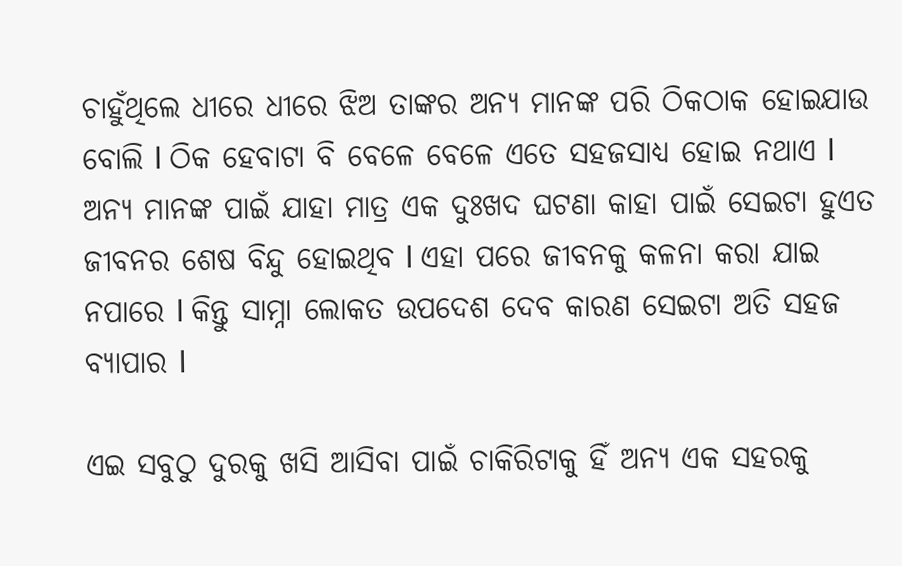ଚାହୁଁଥିଲେ ଧୀରେ ଧୀରେ ଝିଅ ତାଙ୍କର ଅନ୍ୟ ମାନଙ୍କ ପରି ଠିକଠାକ ହୋଇଯାଉ ବୋଲି l ଠିକ ହେବାଟା ବି ବେଳେ ବେଳେ ଏତେ ସହଜସାଧ୍ୟ ହୋଇ ନଥାଏ l ଅନ୍ୟ ମାନଙ୍କ ପାଇଁ ଯାହା ମାତ୍ର ଏକ ଦୁଃଖଦ ଘଟଣା କାହା ପାଇଁ ସେଇଟା ହୁଏତ ଜୀବନର ଶେଷ ବିନ୍ଦୁ ହୋଇଥିବ l ଏହା ପରେ ଜୀବନକୁ କଳନା କରା ଯାଇ ନପାରେ l କିନ୍ତୁ ସାମ୍ନା ଲୋକତ ଉପଦେଶ ଦେବ କାରଣ ସେଇଟା ଅତି ସହଜ ବ୍ୟାପାର l

ଏଇ ସବୁଠୁ ଦୁରକୁ ଖସି ଆସିବା ପାଇଁ ଚାକିରିଟାକୁ ହିଁ ଅନ୍ୟ ଏକ ସହରକୁ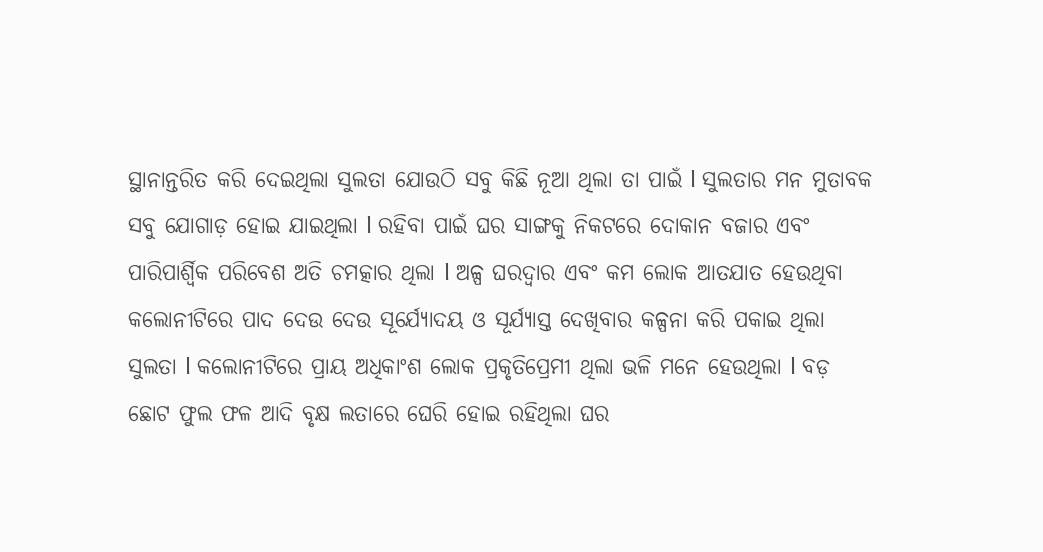ସ୍ଥାନାନ୍ତରିତ କରି ଦେଇଥିଲା ସୁଲତା ଯୋଉଠି ସବୁ କିଛି ନୂଆ ଥିଲା ତା ପାଇଁ l ସୁଲତାର ମନ ମୁତାବକ ସବୁ ଯୋଗାଡ଼ ହୋଇ ଯାଇଥିଲା l ରହିବା ପାଇଁ ଘର ସାଙ୍ଗକୁ ନିକଟରେ ଦୋକାନ ବଜାର ଏବଂ ପାରିପାର୍ଶ୍ଵିକ ପରିବେଶ ଅତି ଚମତ୍କାର ଥିଲା l ଅଳ୍ପ ଘରଦ୍ୱାର ଏବଂ କମ ଲୋକ ଆତଯାତ ହେଉଥିବା କଲୋନୀଟିରେ ପାଦ ଦେଉ ଦେଉ ସୂର୍ଯ୍ୟୋଦୟ ଓ ସୂର୍ଯ୍ୟାସ୍ତ ଦେଖିବାର କଳ୍ପନା କରି ପକାଇ ଥିଲା ସୁଲତା l କଲୋନୀଟିରେ ପ୍ରାୟ ଅଧିକାଂଶ ଲୋକ ପ୍ରକୃତିପ୍ରେମୀ ଥିଲା ଭଳି ମନେ ହେଉଥିଲା l ବଡ଼ ଛୋଟ ଫୁଲ ଫଳ ଆଦି ବୃକ୍ଷ ଲତାରେ ଘେରି ହୋଇ ରହିଥିଲା ଘର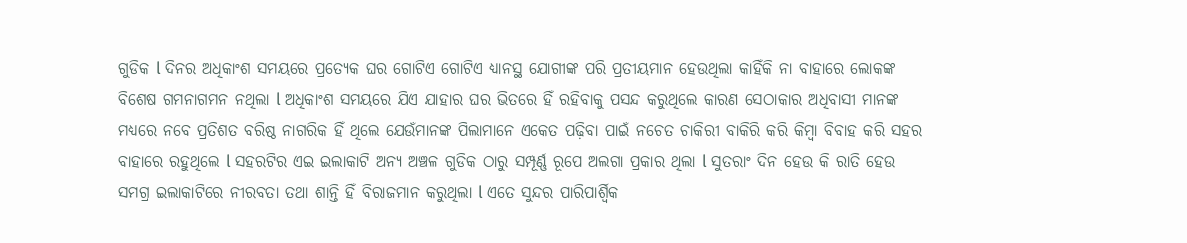ଗୁଡିକ l ଦିନର ଅଧିକାଂଶ ସମୟରେ ପ୍ରତ୍ୟେକ ଘର ଗୋଟିଏ ଗୋଟିଏ ଧ୍ୟାନସ୍ଥ ଯୋଗୀଙ୍କ ପରି ପ୍ରତୀୟମାନ ହେଉଥିଲା କାହିଁକି ନା ବାହାରେ ଲୋକଙ୍କ ବିଶେଷ ଗମନାଗମନ ନଥିଲା l ଅଧିକାଂଶ ସମୟରେ ଯିଏ ଯାହାର ଘର ଭିତରେ ହିଁ ରହିବାକୁ ପସନ୍ଦ କରୁଥିଲେ କାରଣ ସେଠାକାର ଅଧିବାସୀ ମାନଙ୍କ ମଧ୍ୟରେ ନବେ ପ୍ରତିଶତ ବରିଷ୍ଠ ନାଗରିକ ହିଁ ଥିଲେ ଯେଉଁମାନଙ୍କ ପିଲାମାନେ ଏକେତ ପଢ଼ିବା ପାଇଁ ନଚେତ ଚାକିରୀ ବାକିରି କରି କିମ୍ବା ବିବାହ କରି ସହର ବାହାରେ ରହୁଥିଲେ l ସହରଟିର ଏଇ ଇଲାକାଟି ଅନ୍ୟ ଅଞ୍ଚଳ ଗୁଡିକ ଠାରୁ ସମ୍ପୂର୍ଣ୍ଣ ରୂପେ ଅଲଗା ପ୍ରକାର ଥିଲା l ସୁତରାଂ ଦିନ ହେଉ କି ରାତି ହେଉ ସମଗ୍ର ଇଲାକାଟିରେ ନୀରବତା ତଥା ଶାନ୍ତି ହିଁ ବିରାଜମାନ କରୁଥିଲା l ଏତେ ସୁନ୍ଦର ପାରିପାର୍ଶ୍ଵିକ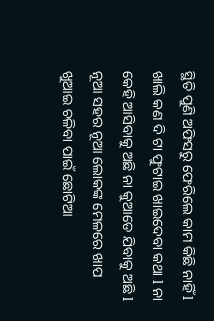ସ୍ଥିତି ପୁଣି ଅଫିସରୁ ଫେରିଲେ କାମ କିଛି ନାହିଁ l ଖାଲି କଣ ଦି ଟା ଫୁଟାଇ ଖାଇଦେବା କଥା l ନା କେହି ଆସିବାକୁ ଅଛି ନା କୁଆଡେ ଯିବାକୁ ଅଛି l ନୂଆ ସହର ନୂଆ ଲୋକଙ୍କ ମେଳରେ ଖାପ ଖୁଆଇ ଚଳିବା ପାଇଁ ଛୋଟିଆ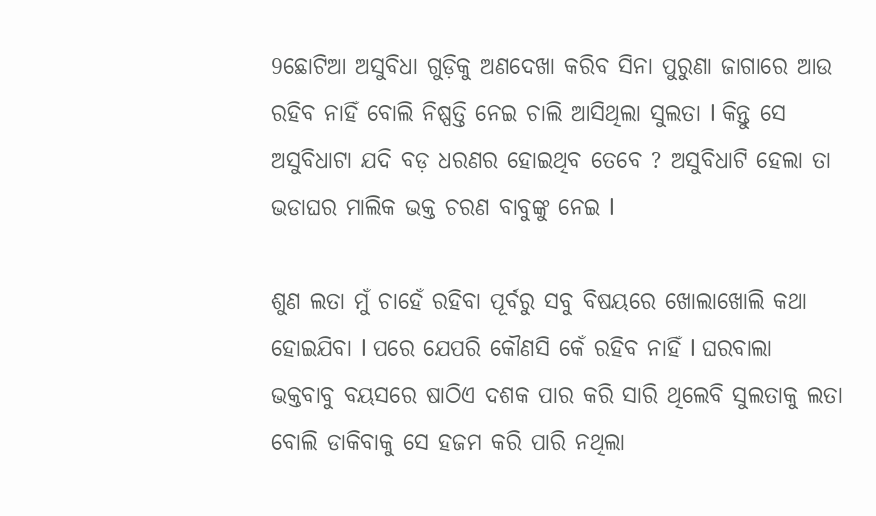9ଛୋଟିଆ ଅସୁବିଧା ଗୁଡ଼ିକୁ ଅଣଦେଖା କରିବ ସିନା ପୁରୁଣା ଜାଗାରେ ଆଉ ରହିବ ନାହିଁ ବୋଲି ନିଷ୍ପତ୍ତି ନେଇ ଚାଲି ଆସିଥିଲା ସୁଲତା l କିନ୍ତୁ ସେ ଅସୁବିଧାଟା ଯଦି ବଡ଼ ଧରଣର ହୋଇଥିବ ତେବେ ? ଅସୁବିଧାଟି ହେଲା ତା ଭଡାଘର ମାଲିକ ଭକ୍ତ ଚରଣ ବାବୁଙ୍କୁ ନେଇ l

ଶୁଣ ଲତା ମୁଁ ଚାହେଁ ରହିବା ପୂର୍ବରୁ ସବୁ ବିଷୟରେ ଖୋଲାଖୋଲି କଥା ହୋଇଯିବା l ପରେ ଯେପରି କୌଣସି କେଁ ରହିବ ନାହିଁ l ଘରବାଲା ଭକ୍ତବାବୁ ବୟସରେ ଷାଠିଏ ଦଶକ ପାର କରି ସାରି ଥିଲେବି ସୁଲତାକୁ ଲତା ବୋଲି ଡାକିବାକୁ ସେ ହଜମ କରି ପାରି ନଥିଲା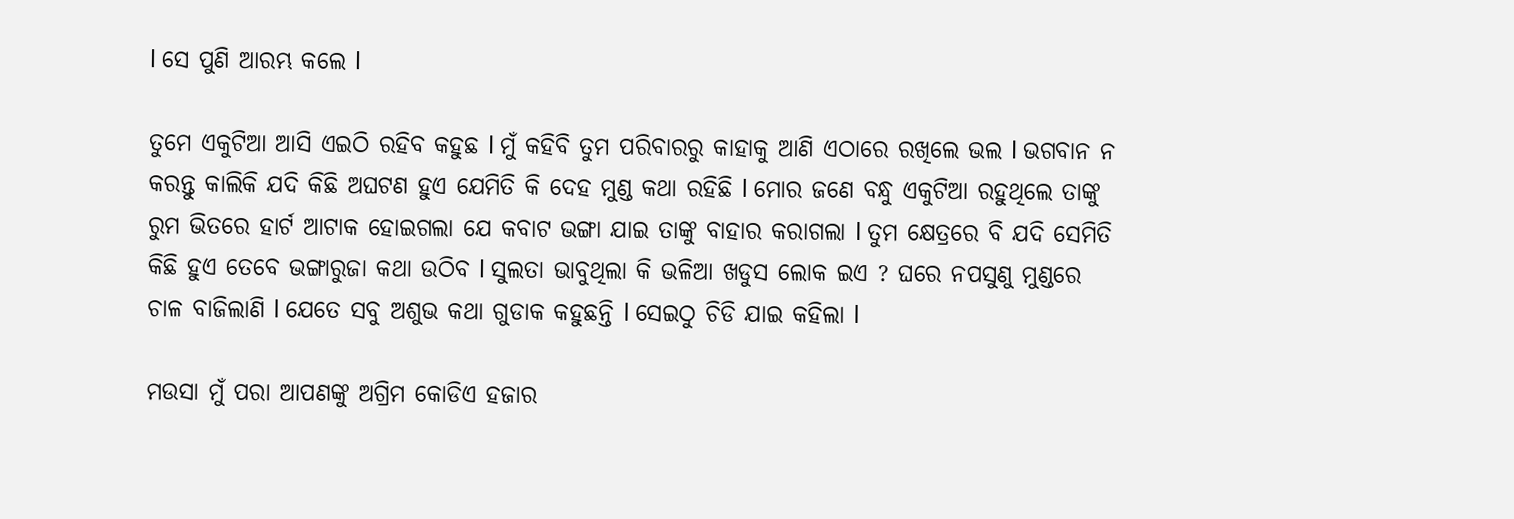l ସେ ପୁଣି ଆରମ୍ଭ କଲେ l

ତୁମେ ଏକୁଟିଆ ଆସି ଏଇଠି ରହିବ କହୁଛ l ମୁଁ କହିବି ତୁମ ପରିବାରରୁ କାହାକୁ ଆଣି ଏଠାରେ ରଖିଲେ ଭଲ l ଭଗବାନ ନ କରନ୍ତୁ କାଲିକି ଯଦି କିଛି ଅଘଟଣ ହୁଏ ଯେମିତି କି ଦେହ ମୁଣ୍ଡ କଥା ରହିଛି l ମୋର ଜଣେ ବନ୍ଧୁ ଏକୁଟିଆ ରହୁଥିଲେ ତାଙ୍କୁ ରୁମ ଭିତରେ ହାର୍ଟ ଆଟାକ ହୋଇଗଲା ଯେ କବାଟ ଭଙ୍ଗା ଯାଇ ତାଙ୍କୁ ବାହାର କରାଗଲା l ତୁମ କ୍ଷେତ୍ରରେ ବି ଯଦି ସେମିତି କିଛି ହୁଏ ତେବେ ଭଙ୍ଗାରୁଜା କଥା ଉଠିବ l ସୁଲତା ଭାବୁଥିଲା କି ଭଳିଆ ଖଡୁସ ଲୋକ ଇଏ ? ଘରେ ନପସୁଣୁ ମୁଣ୍ଡରେ ଚାଳ ବାଜିଲାଣି l ଯେତେ ସବୁ ଅଶୁଭ କଥା ଗୁଡାକ କହୁଛନ୍ତି l ସେଇଠୁ ଚିଡି ଯାଇ କହିଲା l

ମଉସା ମୁଁ ପରା ଆପଣଙ୍କୁ ଅଗ୍ରିମ କୋଡିଏ ହଜାର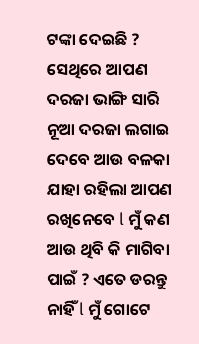ଟଙ୍କା ଦେଇଛି ? ସେଥିରେ ଆପଣ ଦରଜା ଭାଙ୍ଗି ସାରି ନୂଆ ଦରଜା ଲଗାଇ ଦେବେ ଆଉ ବଳକା ଯାହା ରହିଲା ଆପଣ ରଖିନେବେ l ମୁଁ କଣ ଆଉ ଥିବି କି ମାଗିବା ପାଇଁ ? ଏତେ ଡରନ୍ତୁ ନାହିଁ l ମୁଁ ଗୋଟେ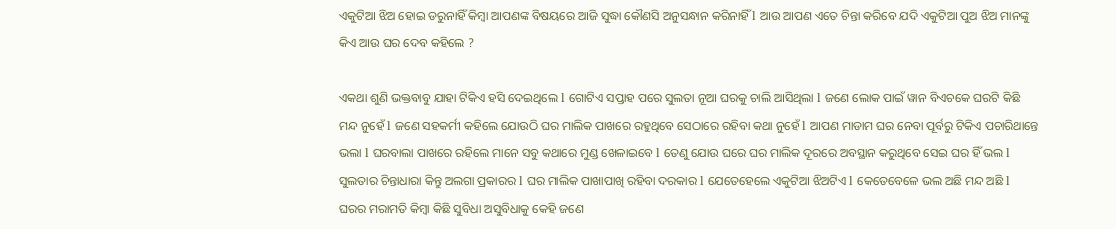ଏକୁଟିଆ ଝିଅ ହୋଇ ଡରୁନାହିଁ କିମ୍ବା ଆପଣଙ୍କ ବିଷୟରେ ଆଜି ସୁଦ୍ଧା କୌଣସି ଅନୁସନ୍ଧାନ କରିନାହିଁ l ଆଉ ଆପଣ ଏତେ ଚିନ୍ତା କରିବେ ଯଦି ଏକୁଟିଆ ପୁଅ ଝିଅ ମାନଙ୍କୁ କିଏ ଆଉ ଘର ଦେବ କହିଲେ ?

ଏକଥା ଶୁଣି ଭକ୍ତବାବୁ ଯାହା ଟିକିଏ ହସି ଦେଇଥିଲେ l ଗୋଟିଏ ସପ୍ତାହ ପରେ ସୁଲତା ନୂଆ ଘରକୁ ଚାଲି ଆସିଥିଲା l ଜଣେ ଲୋକ ପାଇଁ ୱାନ ବିଏଚକେ ଘରଟି କିଛି ମନ୍ଦ ନୁହେଁ l ଜଣେ ସହକର୍ମୀ କହିଲେ ଯୋଉଠି ଘର ମାଲିକ ପାଖରେ ରହୁଥିବେ ସେଠାରେ ରହିବା କଥା ନୁହେଁ l ଆପଣ ମାଡାମ ଘର ନେବା ପୂର୍ବରୁ ଟିକିଏ ପଚାରିଥାନ୍ତେ ଭଲା l ଘରବାଲା ପାଖରେ ରହିଲେ ମାନେ ସବୁ କଥାରେ ମୁଣ୍ଡ ଖେଳାଇବେ l ତେଣୁ ଯୋଉ ଘରେ ଘର ମାଲିକ ଦୂରରେ ଅବସ୍ଥାନ କରୁଥିବେ ସେଇ ଘର ହିଁ ଭଲ l ସୁଲତାର ଚିନ୍ତାଧାରା କିନ୍ତୁ ଅଲଗା ପ୍ରକାରର l ଘର ମାଲିକ ପାଖାପାଖି ରହିବା ଦରକାର l ଯେତେହେଲେ ଏକୁଟିଆ ଝିଅଟିଏ l କେତେବେଳେ ଭଲ ଅଛି ମନ୍ଦ ଅଛି l ଘରର ମରାମତି କିମ୍ବା କିଛି ସୁବିଧା ଅସୁବିଧାକୁ କେହି ଜଣେ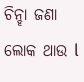ଚିନ୍ହା ଜଣା ଲୋକ ଥାଉ l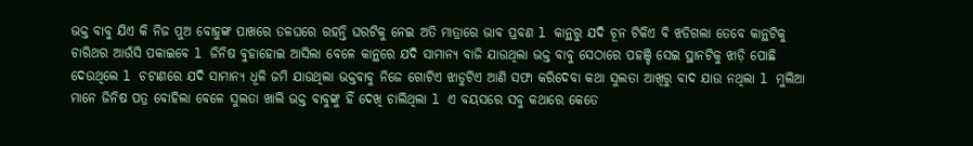ଭକ୍ତ ବାବୁ ଯିଏ କି ନିଜ ପୁଅ ବୋହୁଙ୍କ ପାଖରେ ତଳଘରେ ରହନ୍ତି ଘରଟିକୁ ନେଇ ଅତି ମାତ୍ରାରେ ଭାବ ପ୍ରବଣ l କାନ୍ଥରୁ ଯଦି ଚୂନ ଟିକିଏ ବି ଝଡିଗଲା ତେବେ କାନ୍ଥଟିକୁ ଚାରିଥର ଆଉଁସି ପକାଇବେ l ଜିନିଷ ବୁହାହୋଇ ଆସିଲା ବେଳେ କାନ୍ଥରେ ଯଦି ସାମାନ୍ୟ ବାଜି ଯାଉଥିଲା ଭକ୍ତ ବାବୁ ସେଠାରେ ପହଞ୍ଚି ସେଇ ସ୍ଥାନଟିକୁ ଝାଡ଼ି ପୋଛି ଦେଉଥିଲେ l ଚଟାଣରେ ଯଦି ସାମାନ୍ୟ ଧୂଳି ଜମି ଯାଉଥିଲା ଭକ୍ତବାବୁ ନିଜେ ଗୋଟିଏ ଝାଡୁଟିଏ ଆଣି ସଫା କରିଦେବା କଥା ସୁଲତା ଆଖିରୁ ବାଦ ଯାଉ ନଥିଲା l ମୁଲିଆ ମାନେ ଜିନିଷ ପତ୍ର ବୋହିଲା ବେଳେ ସୁଲତା ଖାଲି ଭକ୍ତ ବାବୁଙ୍କୁ ହିଁ ଦେଖି ଚାଲିଥିଲା l ଏ ବୟସରେ ସବୁ କଥାରେ କେତେ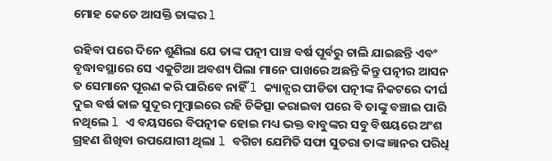ମୋହ କେତେ ଆସକ୍ତି ତାଙ୍କର l

ରହିବା ପରେ ଦିନେ ଶୁଣିଲା ଯେ ତାଙ୍କ ପତ୍ନୀ ପାଞ୍ଚ ବର୍ଷ ପୂର୍ବରୁ ଚାଲି ଯାଇଛନ୍ତି ଏବଂ ବୃଦ୍ଧାବସ୍ଥାରେ ସେ ଏକୁଟିଆ ଅବଶ୍ୟ ପିଲା ମାନେ ପାଖରେ ଅଛନ୍ତି କିନ୍ତୁ ପତ୍ନୀର ଆସନ ତ ସେମାନେ ପୂରଣ କରି ପାରିବେ ନାହିଁ l କ୍ୟାନ୍ସର ପୀଡିତା ପତ୍ନୀଙ୍କ ନିକଟରେ ଦୀର୍ଘ ଦୁଇ ବର୍ଷ କାଳ ସୁଦୂର ମୁମ୍ବାଇରେ ରହି ଚିକିତ୍ସା କରାଇବା ପରେ ବି ତାଙ୍କୁ ବଞ୍ଚାଇ ପାରି ନଥିଲେ l ଏ ବୟସରେ ବିପତ୍ନୀକ ହୋଇ ମଧ୍ୟ ଭକ୍ତ ବାବୁଙ୍କର ସବୁ ବିଷୟରେ ଅଂଶ ଗ୍ରହଣ ଶିଖିବା ଉପଯୋଗୀ ଥିଲା l ବଗିଚା ଯେମିତି ସଫା ସୁତରା ତାଙ୍କ ଜ୍ଞାନର ପରିଧି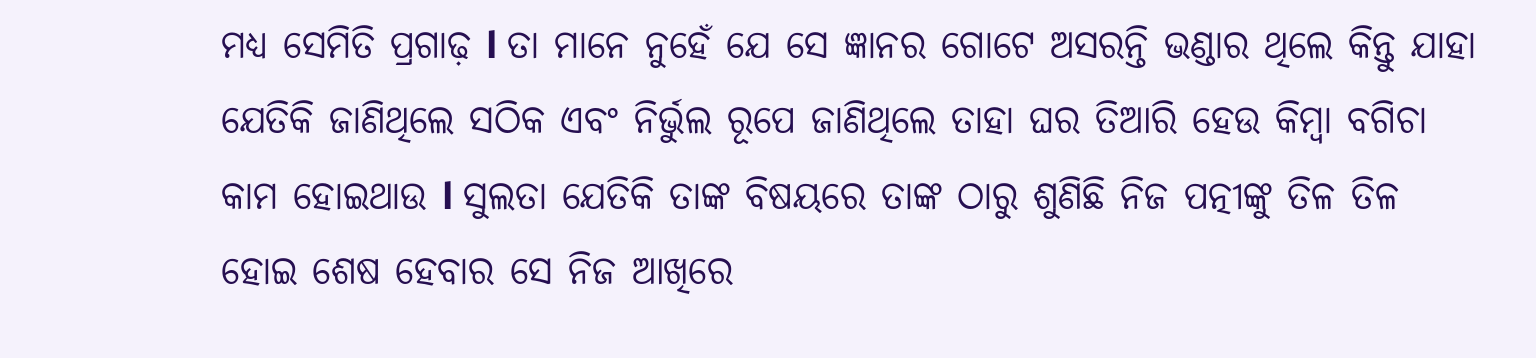ମଧ୍ୟ ସେମିତି ପ୍ରଗାଢ଼ l ତା ମାନେ ନୁହେଁ ଯେ ସେ ଜ୍ଞାନର ଗୋଟେ ଅସରନ୍ତି ଭଣ୍ଡାର ଥିଲେ କିନ୍ତୁ ଯାହା ଯେତିକି ଜାଣିଥିଲେ ସଠିକ ଏବଂ ନିର୍ଭୁଲ ରୂପେ ଜାଣିଥିଲେ ତାହା ଘର ତିଆରି ହେଉ କିମ୍ବା ବଗିଚା କାମ ହୋଇଥାଉ l ସୁଲତା ଯେତିକି ତାଙ୍କ ବିଷୟରେ ତାଙ୍କ ଠାରୁ ଶୁଣିଛି ନିଜ ପତ୍ନୀଙ୍କୁ ତିଳ ତିଳ ହୋଇ ଶେଷ ହେବାର ସେ ନିଜ ଆଖିରେ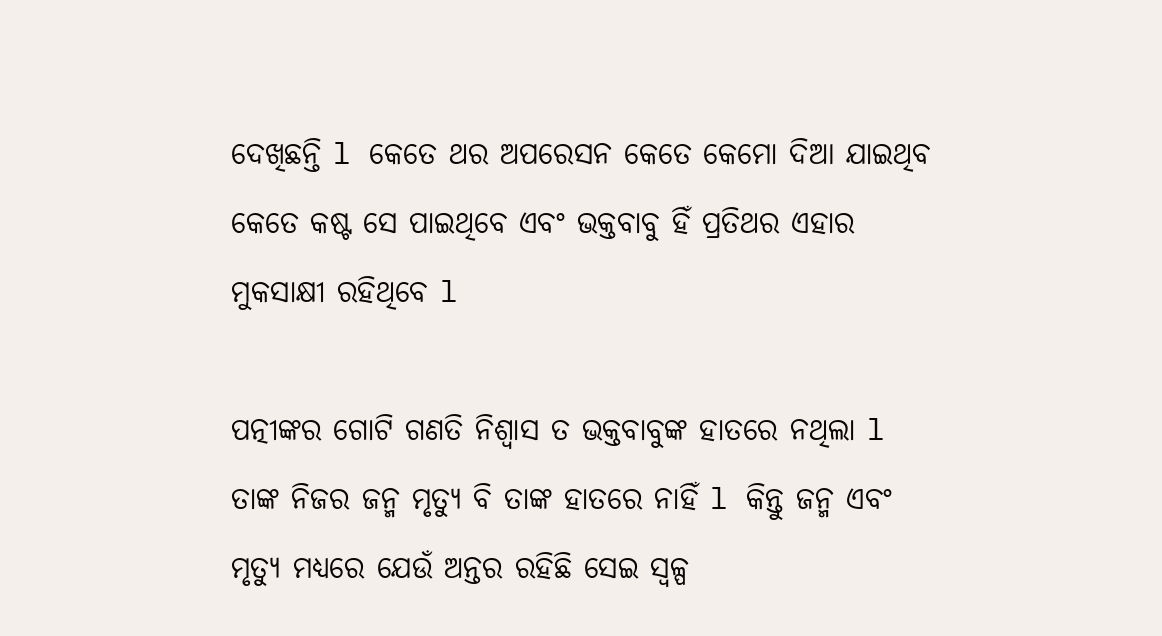ଦେଖିଛନ୍ତି l କେତେ ଥର ଅପରେସନ କେତେ କେମୋ ଦିଆ ଯାଇଥିବ କେତେ କଷ୍ଟ ସେ ପାଇଥିବେ ଏବଂ ଭକ୍ତବାବୁ ହିଁ ପ୍ରତିଥର ଏହାର ମୁକସାକ୍ଷୀ ରହିଥିବେ l

ପତ୍ନୀଙ୍କର ଗୋଟି ଗଣତି ନିଶ୍ୱାସ ତ ଭକ୍ତବାବୁଙ୍କ ହାତରେ ନଥିଲା l ତାଙ୍କ ନିଜର ଜନ୍ମ ମୃତ୍ୟୁ ବି ତାଙ୍କ ହାତରେ ନାହିଁ l କିନ୍ତୁ ଜନ୍ମ ଏବଂ ମୃତ୍ୟୁ ମଧ୍ୟରେ ଯେଉଁ ଅନ୍ତର ରହିଛି ସେଇ ସ୍ୱଳ୍ପ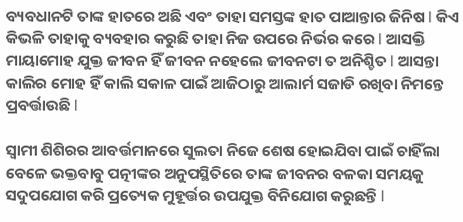ବ୍ୟବଧାନଟି ତାଙ୍କ ହାତରେ ଅଛି ଏବଂ ତାହା ସମସ୍ତଙ୍କ ହାତ ପାଆନ୍ତାର ଜିନିଷ l କିଏ କିଭଳି ତାହାକୁ ବ୍ୟବହାର କରୁଛି ତାହା ନିଜ ଉପରେ ନିର୍ଭର କରେ l ଆସକ୍ତି ମାୟାମୋହ ଯୁକ୍ତ ଜୀବନ ହିଁ ଜୀବନ ନହେଲେ ଜୀବନଟା ତ ଅନିଶ୍ଚିତ l ଆସନ୍ତା କାଲିର ମୋହ ହିଁ କାଲି ସକାଳ ପାଇଁ ଆଜିଠାରୁ ଆଲାର୍ମ ସଜାଡି ରଖିବା ନିମନ୍ତେ ପ୍ରବର୍ତ୍ତାଉଛି l

ସ୍ୱାମୀ ଶିଶିରର ଆବର୍ତ୍ତମାନରେ ସୁଲତା ନିଜେ ଶେଷ ହୋଇଯିବା ପାଇଁ ଚାହିଁଲା ବେଳେ ଭକ୍ତବାବୁ ପତ୍ନୀଙ୍କର ଅନୁପସ୍ଥିତିରେ ତାଙ୍କ ଜୀବନର ବଳକା ସମୟକୁ ସଦୁପଯୋଗ କରି ପ୍ରତ୍ୟେକ ମୁହୂର୍ତ୍ତର ଉପଯୁକ୍ତ ବିନିଯୋଗ କରୁଛନ୍ତି l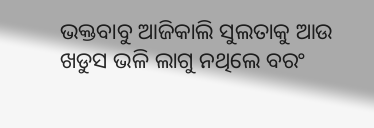ଭକ୍ତବାବୁ ଆଜିକାଲି ସୁଲତାକୁ ଆଉ ଖଡୁସ ଭଳି ଲାଗୁ ନଥିଲେ ବରଂ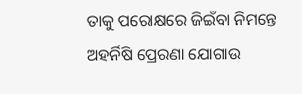ତାକୁ ପରୋକ୍ଷରେ ଜିଇଁବା ନିମନ୍ତେ ଅହର୍ନିଷି ପ୍ରେରଣା ଯୋଗାଉ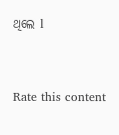ଥିଲେ l


Rate this content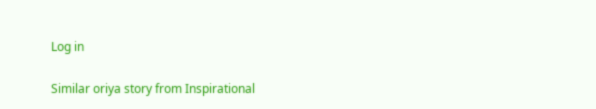Log in

Similar oriya story from Inspirational